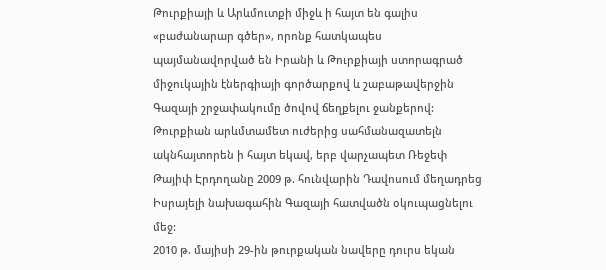Թուրքիայի և Արևմուտքի միջև ի հայտ են գալիս «բաժանարար գծեր», որոնք հատկապես պայմանավորված են Իրանի և Թուրքիայի ստորագրած միջուկային էներգիայի գործարքով և շաբաթավերջին Գազայի շրջափակումը ծովով ճեղքելու ջանքերով:
Թուրքիան արևմտամետ ուժերից սահմանազատելն ակնհայտորեն ի հայտ եկավ, երբ վարչապետ Ռեջեփ Թայիփ Էրդողանը 2009 թ. հունվարին Դավոսում մեղադրեց Իսրայելի նախագահին Գազայի հատվածն օկուպացնելու մեջ:
2010 թ. մայիսի 29-ին թուրքական նավերը դուրս եկան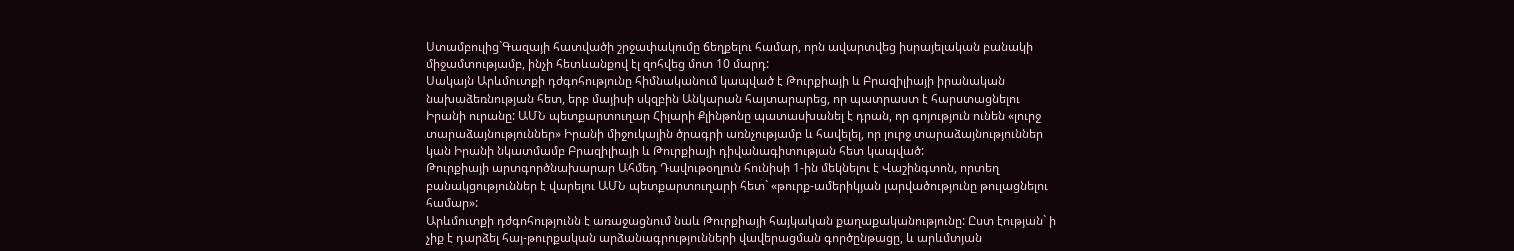Ստամբուլից`Գազայի հատվածի շրջափակումը ճեղքելու համար, որն ավարտվեց իսրայելական բանակի միջամտությամբ, ինչի հետևանքով էլ զոհվեց մոտ 10 մարդ:
Սակայն Արևմուտքի դժգոհությունը հիմնականում կապված է Թուրքիայի և Բրազիլիայի իրանական նախաձեռնության հետ, երբ մայիսի սկզբին Անկարան հայտարարեց, որ պատրաստ է հարստացնելու Իրանի ուրանը: ԱՄՆ պետքարտուղար Հիլարի Քլինթոնը պատասխանել է դրան, որ գոյություն ունեն «լուրջ տարաձայնություններ» Իրանի միջուկային ծրագրի առնչությամբ և հավելել, որ լուրջ տարաձայնություններ կան Իրանի նկատմամբ Բրազիլիայի և Թուրքիայի դիվանագիտության հետ կապված:
Թուրքիայի արտգործնախարար Ահմեդ Դավութօղլուն հունիսի 1-ին մեկնելու է Վաշինգտոն, որտեղ բանակցություններ է վարելու ԱՄՆ պետքարտուղարի հետ` «թուրք-ամերիկյան լարվածությունը թուլացնելու համար»:
Արևմուտքի դժգոհությունն է առաջացնում նաև Թուրքիայի հայկական քաղաքականությունը: Ըստ էության` ի չիք է դարձել հայ-թուրքական արձանագրությունների վավերացման գործընթացը, և արևմտյան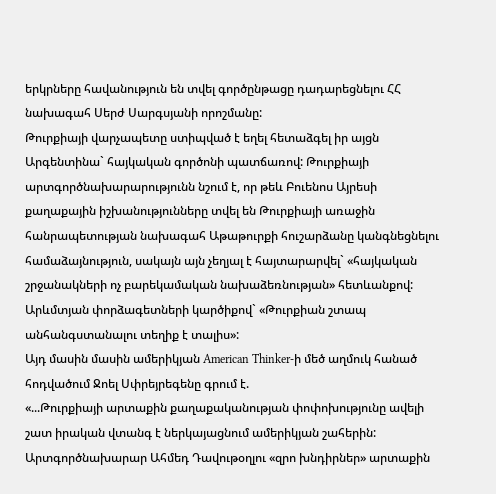երկրները հավանություն են տվել գործընթացը դադարեցնելու ՀՀ նախագահ Սերժ Սարգսյանի որոշմանը:
Թուրքիայի վարչապետը ստիպված է եղել հետաձգել իր այցն Արգենտինա` հայկական գործոնի պատճառով: Թուրքիայի արտգործնախարարությունն նշում է, որ թեև Բուենոս Այրեսի քաղաքային իշխանությունները տվել են Թուրքիայի առաջին հանրապետության նախագահ Աթաթուրքի հուշարձանը կանգնեցնելու համաձայնություն, սակայն այն չեղյալ է հայտարարվել` «հայկական շրջանակների ոչ բարեկամական նախաձեռնության» հետևանքով:
Արևմտյան փորձագետների կարծիքով` «Թուրքիան շտապ անհանգստանալու տեղիք է տալիս»:
Այդ մասին մասին ամերիկյան American Thinker-ի մեծ աղմուկ հանած հոդվածում Ջոել Սփրեյրեգենը գրում է.
«...Թուրքիայի արտաքին քաղաքականության փոփոխությունը ավելի շատ իրական վտանգ է ներկայացնում ամերիկյան շահերին: Արտգործնախարար Ահմեդ Դավութօղլու «զրո խնդիրներ» արտաքին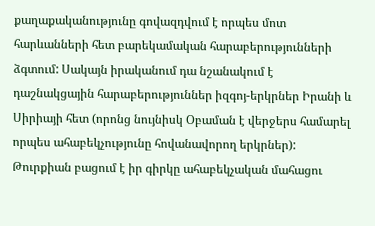քաղաքականությունը գովազդվում է որպես մոտ հարևանների հետ բարեկամական հարաբերությունների ձգտում: Սակայն իրականում դա նշանակում է դաշնակցային հարաբերություններ իզգոյ-երկրներ Իրանի և Սիրիայի հետ (որոնց նույնիսկ Օբաման է վերջերս համարել որպես ահաբեկչությունը հովանավորող երկրներ): Թուրքիան բացում է իր գիրկը ահաբեկչական մահացու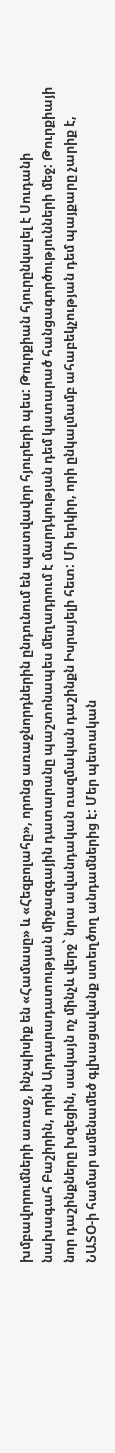խմբավորումների առաջ, ինչպիսիք են «Համասը» և «Հեզբոլահը», որոնց առաջնորդներին ընդունում են պատվավոր հյուրերի պես: Թուրքիան հյուրընկալել է Սուդանի նախագահ Բաշիրին, որին Արդարադատության միջազգային դատարանը պաշտոնապես մեղադրում է մարդկության դեմ կատարած հանցագործությունների մեջ: Թուրքիայի նոր դաշինքները խզեցին, սակայն ոչ մինչև վերջ` նրա ավանդական ռազմական դաշինքն Իսրայելի հետ: Մի երկիր, որի ընկալմամբ ահաբեկչության դեմ պայքարը չարիք է, ՆԱՏՕ-ի համար ամենամեծ գլխացավանք ստեղծող անդամներից է: Մեր պետական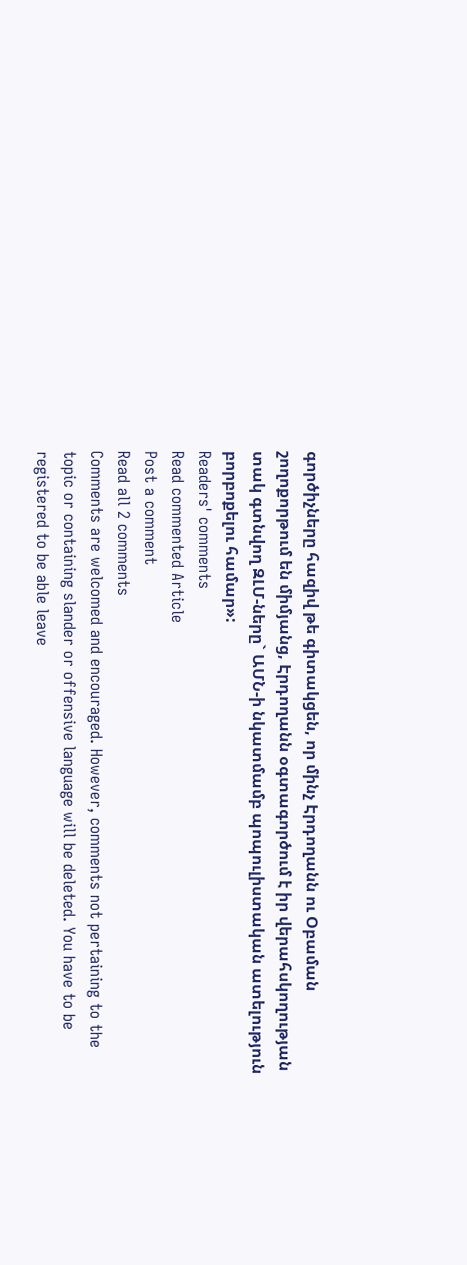գործիչները հազիվ թե գիտակցեն, որ մինչ Էրդողանն ու Օբաման շողոքորթում են միմյանց, Էրդողանն օգտագործում է իր վերահսկողության տակ գտնվող ԶԼՄ-ները` ԱՄՆ-ի նկատմամբ պոպուլիստական ատելություն բորբոքելու համար»:
Readers' comments
Read commented Article
Post a comment
Read all 2 comments
Comments are welcomed and encouraged. However, comments not pertaining to the topic or containing slander or offensive language will be deleted. You have to be registered to be able leave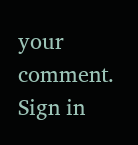your comment. Sign in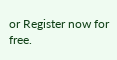or Register now for free.